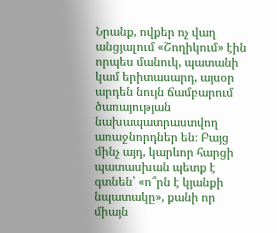Նրանք, ովքեր ոչ վաղ անցյալում «Շողիկում» էին որպես մանուկ, պատանի կամ երիտասարդ, այսօր արդեն նույն ճամբարում ծառայության նախապատրաստվող առաջնորդներ են։ Բայց մինչ այդ, կարևոր հարցի պատասխան պետք է գտնեն՝ «ո՞րն է կյանքի նպատակը», քանի որ միայն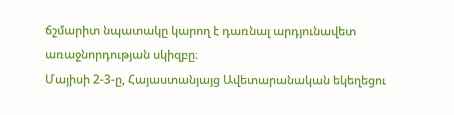ճշմարիտ նպատակը կարող է դառնալ արդյունավետ առաջնորդության սկիզբը։
Մայիսի 2-3-ը, Հայաստանյայց Ավետարանական եկեղեցու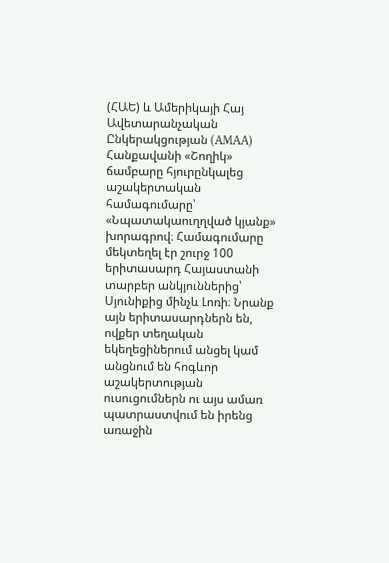(ՀԱԵ) և Ամերիկայի Հայ Ավետարանչական Ընկերակցության (AMAA) Հանքավանի «Շողիկ» ճամբարը հյուրընկալեց աշակերտական համագումարը՝ «Նպատակաուղղված կյանք» խորագրով։ Համագումարը մեկտեղել էր շուրջ 100 երիտասարդ Հայաստանի տարբեր անկյուններից՝ Սյունիքից մինչև Լոռի։ Նրանք այն երիտասարդներն են, ովքեր տեղական եկեղեցիներում անցել կամ անցնում են հոգևոր աշակերտության ուսուցումներն ու այս ամառ պատրաստվում են իրենց առաջին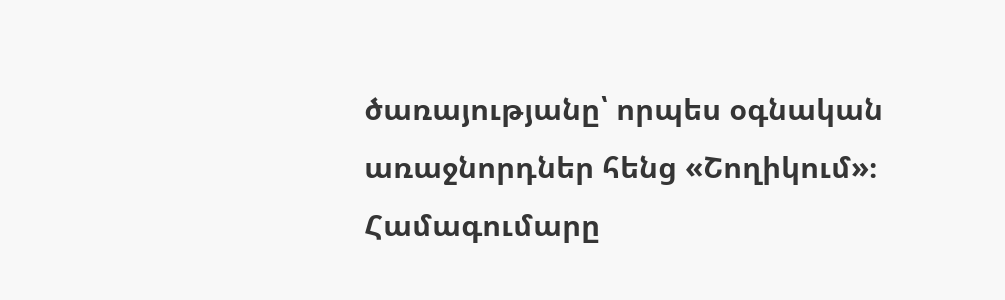ծառայությանը՝ որպես օգնական առաջնորդներ հենց «Շողիկում»։
Համագումարը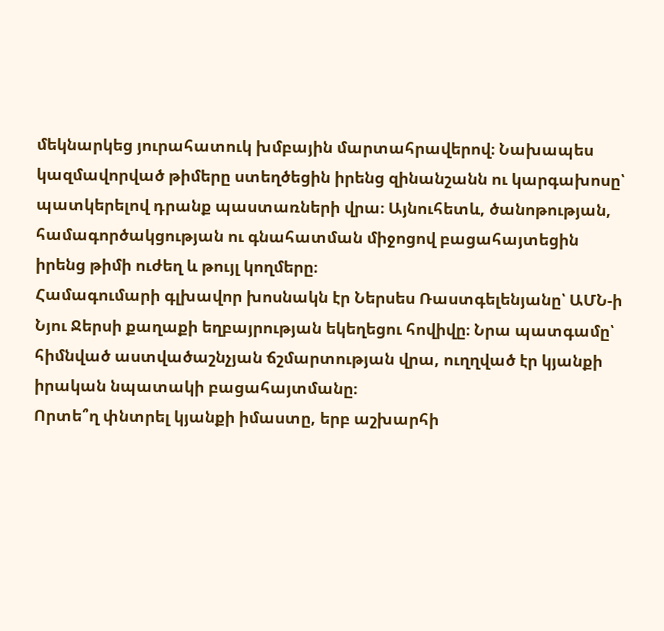մեկնարկեց յուրահատուկ խմբային մարտահրավերով։ Նախապես կազմավորված թիմերը ստեղծեցին իրենց զինանշանն ու կարգախոսը՝ պատկերելով դրանք պաստառների վրա։ Այնուհետև, ծանոթության, համագործակցության ու գնահատման միջոցով բացահայտեցին իրենց թիմի ուժեղ և թույլ կողմերը։
Համագումարի գլխավոր խոսնակն էր Ներսես Ռաստգելենյանը՝ ԱՄՆ-ի Նյու Ջերսի քաղաքի եղբայրության եկեղեցու հովիվը։ Նրա պատգամը՝ հիմնված աստվածաշնչյան ճշմարտության վրա, ուղղված էր կյանքի իրական նպատակի բացահայտմանը։
Որտե՞ղ փնտրել կյանքի իմաստը, երբ աշխարհի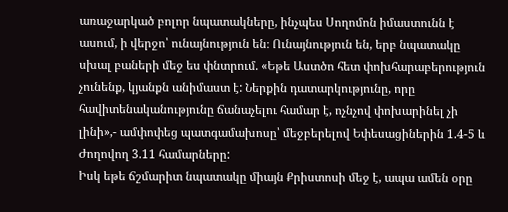առաջարկած բոլոր նպատակները, ինչպես Սողոմոն իմաստունն է ասում, ի վերջո՝ ունայնություն են։ Ունայնություն են, երբ նպատակը սխալ բաների մեջ ես փնտրում. «Եթե Աստծո հետ փոխհարաբերություն չունենք, կյանքն անիմաստ է: Ներքին դատարկությունը, որը հավիտենականությունը ճանաչելու համար է, ոչնչով փոխարինել չի լինի»,- ամփոփեց պատգամախոսը՝ մեջբերելով Եփեսացիներին 1.4-5 և Ժողովող 3.11 համարները:
Իսկ եթե ճշմարիտ նպատակը միայն Քրիստոսի մեջ է, ապա ամեն օրը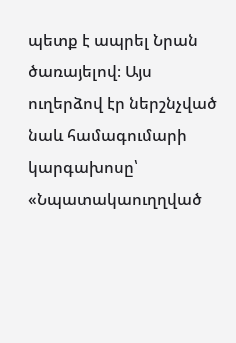պետք է ապրել Նրան ծառայելով։ Այս ուղերձով էր ներշնչված նաև համագումարի կարգախոսը՝ «Նպատակաուղղված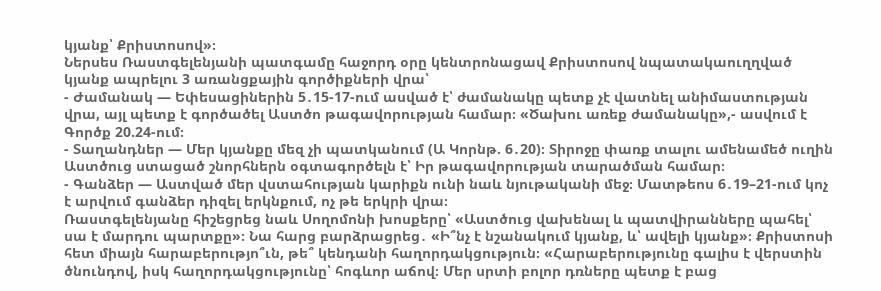կյանք՝ Քրիստոսով»։
Ներսես Ռաստգելենյանի պատգամը հաջորդ օրը կենտրոնացավ Քրիստոսով նպատակաուղղված կյանք ապրելու 3 առանցքային գործիքների վրա՝
- Ժամանակ — Եփեսացիներին 5․15-17-ում ասված է՝ ժամանակը պետք չէ վատնել անիմաստության վրա, այլ պետք է գործածել Աստծո թագավորության համար։ «Ծախու առեք ժամանակը»,- ասվում է Գործք 20.24-ում։
- Տաղանդներ — Մեր կյանքը մեզ չի պատկանում (Ա Կորնթ. 6․20)։ Տիրոջը փառք տալու ամենամեծ ուղին Աստծուց ստացած շնորհներն օգտագործելն է՝ Իր թագավորության տարածման համար։
- Գանձեր — Աստված մեր վստահության կարիքն ունի նաև նյութականի մեջ։ Մատթեոս 6․19–21-ում կոչ է արվում գանձեր դիզել երկնքում, ոչ թե երկրի վրա։
Ռաստգելենյանը հիշեցրեց նաև Սողոմոնի խոսքերը՝ «Աստծուց վախենալ և պատվիրանները պահել՝ սա է մարդու պարտքը»։ Նա հարց բարձրացրեց․ «Ի՞նչ է նշանակում կյանք, և՝ ավելի կյանք»։ Քրիստոսի հետ միայն հարաբերությո՞ւն, թե՞ կենդանի հաղորդակցություն։ «Հարաբերությունը գալիս է վերստին ծնունդով, իսկ հաղորդակցությունը՝ հոգևոր աճով։ Մեր սրտի բոլոր դռները պետք է բաց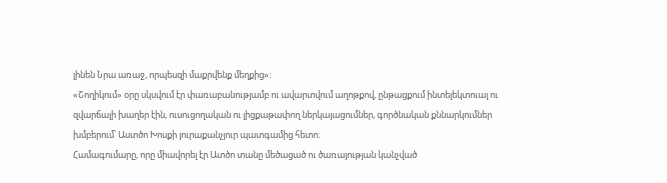լինեն Նրա առաջ, որպեսզի մաքրվենք մեղքից»։
«Շողիկում» օրը սկսվում էր փառաբանությամբ ու ավարտվում աղոթքով, ընթացքում ինտելեկտուալ ու զվարճալի խաղեր էին, ուսուցողական ու լիցքաթափող ներկայացումներ, գործնական քննարկումներ խմբերում՝ Աստծո Խոսքի յուրաքանչյուր պատգամից հետո։
Համագումարը, որը միավորել էր Ատծո տանը մեծացած ու ծառայության կանչված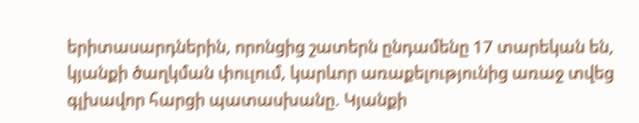երիտասարդներին, որոնցից շատերն ընդամենը 17 տարեկան են, կյանքի ծաղկման փուլում, կարևոր առաքելությունից առաջ տվեց գլխավոր հարցի պատասխանը. Կյանքի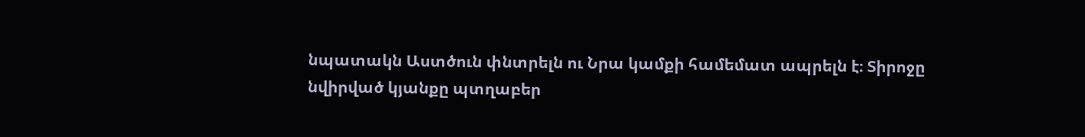նպատակն Աստծուն փնտրելն ու Նրա կամքի համեմատ ապրելն է։ Տիրոջը նվիրված կյանքը պտղաբեր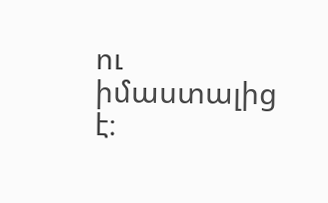ու իմաստալից է։